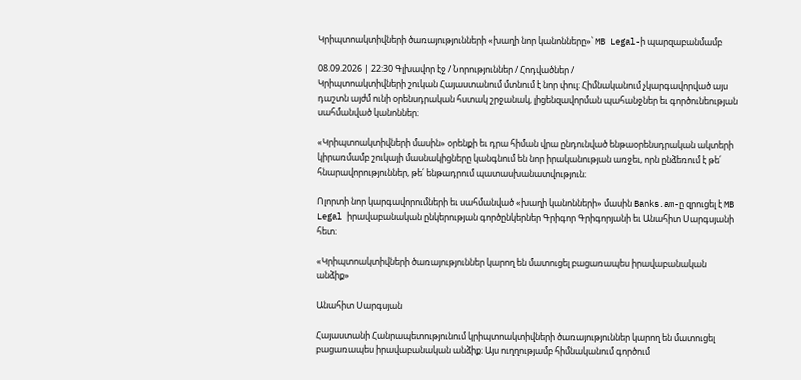Կրիպտոակտիվների ծառայությունների «խաղի նոր կանոնները»՝ MB Legal-ի պարզաբանմամբ

08.09.2026 | 22:30 Գլխավոր էջ / Նորություններ / Հոդվածներ /
Կրիպտոակտիվների շուկան Հայաստանում մտնում է նոր փուլ։ Հիմնականում չկարգավորված այս դաշտն այժմ ունի օրենսդրական հստակ շրջանակ, լիցենզավորման պահանջներ եւ գործունեության սահմանված կանոններ։

«Կրիպտոակտիվների մասին» օրենքի եւ դրա հիման վրա ընդունված ենթաօրենսդրական ակտերի կիրառմամբ շուկայի մասնակիցները կանգնում են նոր իրականության առջեւ, որն ընձեռում է թե՛ հնարավորություններ, թե՛ ենթադրում պատասխանատվություն։

Ոլորտի նոր կարգավորումների եւ սահմանված «խաղի կանոնների» մասին Banks.am-ը զրուցել է MB Legal իրավաբանական ընկերության գործընկերներ Գրիգոր Գրիգորյանի եւ Անահիտ Սարգսյանի հետ։

«Կրիպտոակտիվների ծառայություններ կարող են մատուցել բացառապես իրավաբանական անձիք»

Անահիտ Սարգսյան

Հայաստանի Հանրապետությունում կրիպտոակտիվների ծառայություններ կարող են մատուցել բացառապես իրավաբանական անձիք։ Այս ուղղությամբ հիմնականում գործում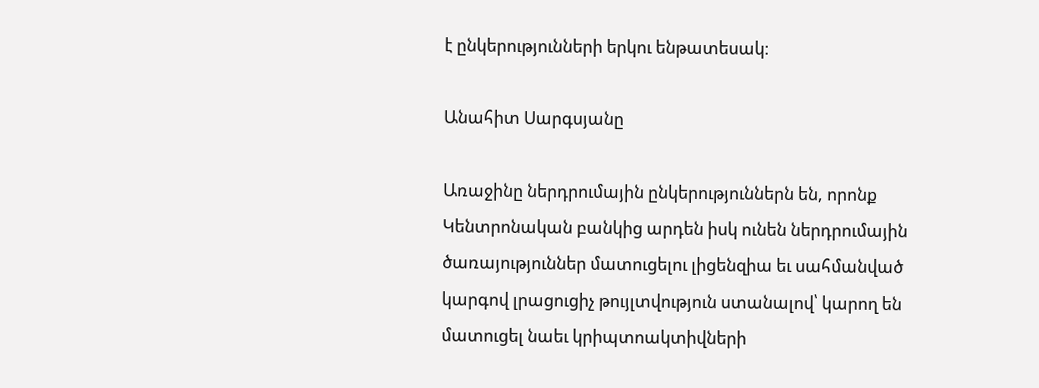է ընկերությունների երկու ենթատեսակ։

Անահիտ Սարգսյանը

Առաջինը ներդրումային ընկերություններն են, որոնք Կենտրոնական բանկից արդեն իսկ ունեն ներդրումային ծառայություններ մատուցելու լիցենզիա եւ սահմանված կարգով լրացուցիչ թույլտվություն ստանալով՝ կարող են մատուցել նաեւ կրիպտոակտիվների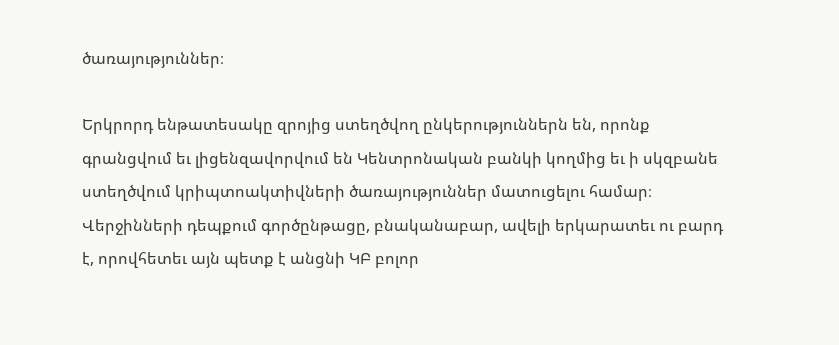ծառայություններ։

Երկրորդ ենթատեսակը զրոյից ստեղծվող ընկերություններն են, որոնք գրանցվում եւ լիցենզավորվում են Կենտրոնական բանկի կողմից եւ ի սկզբանե ստեղծվում կրիպտոակտիվների ծառայություններ մատուցելու համար։ Վերջինների դեպքում գործընթացը, բնականաբար, ավելի երկարատեւ ու բարդ է, որովհետեւ այն պետք է անցնի ԿԲ բոլոր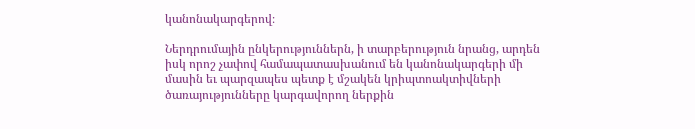կանոնակարգերով։

Ներդրումային ընկերություններն, ի տարբերություն նրանց, արդեն իսկ որոշ չափով համապատասխանում են կանոնակարգերի մի մասին եւ պարզապես պետք է մշակեն կրիպտոակտիվների ծառայությունները կարգավորող ներքին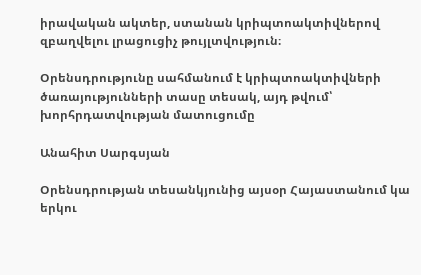իրավական ակտեր, ստանան կրիպտոակտիվներով զբաղվելու լրացուցիչ թույլտվություն։

Օրենսդրությունը սահմանում է կրիպտոակտիվների ծառայությունների տասը տեսակ, այդ թվում՝ խորհրդատվության մատուցումը

Անահիտ Սարգսյան

Օրենսդրության տեսանկյունից այսօր Հայաստանում կա երկու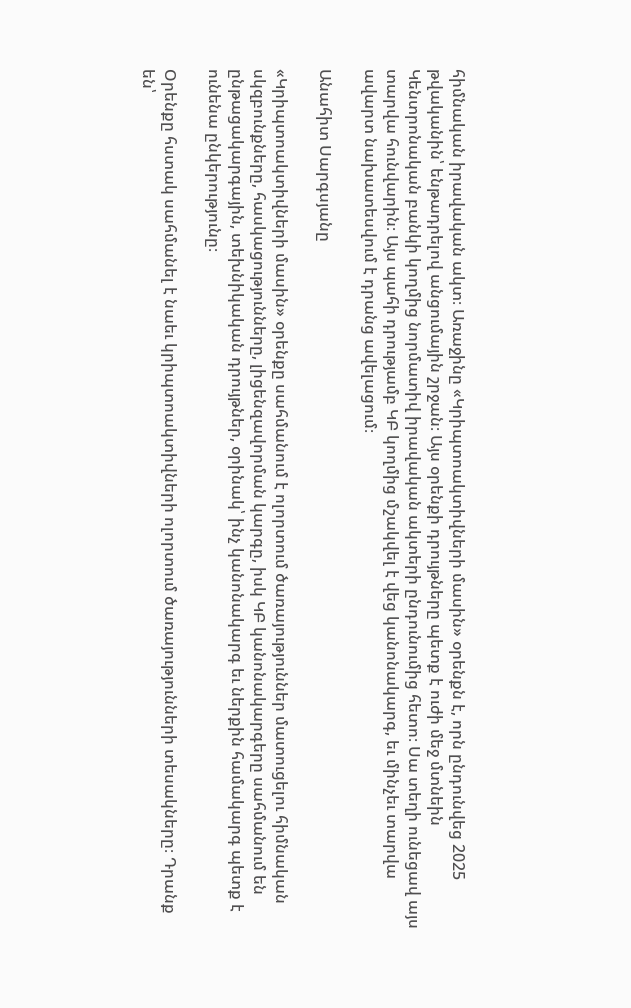հիմնական իրավական ակտ։ Առաջինը «Կրիպտոակտիվների մասին» օրենքն է, որն ընդունվեց 2025 թվականին՝ ենթադրելով անցումային շրջան։ Այս օրենքի դրույթները պետք է ուժի մեջ մտնեին Կենտրոնական բանկի կողմից նորմատիվ իրավական ակտերի ընդունումից հետո։ Սա տեղի ունեցավ այս տարվա հունվարին։ Այս պահի դրությամբ ԿԲ կողմից մշակվել է վեց կանոնակարգ, եւ մինչեւ տարվա ավարտ նախատեսվում է դրանց ավելացում։

Անահիտ Սարգսյանը

«Կրիպտոակտիվների մասին» օրենքը սահմանում է ոլորտում ծառայություններ մատուցելու հիմնական սկզբունքները, հասկացությունները, լիցենզավորման կարգը, իսկ ԿԲ կանոնակարգերը սահմանում են ընթացակարգային, տեխնիկական դրույթներ, օրինակ՝ ինչ կանոնակարգ եւ ներքին համակարգ պետք է ունենա ընկերությունը։

Օրենքը հստակ սահմանել է նաեւ կրիպտոակտիվների ոլորտում ծառայությունների տեսակները։ Դրանք են՝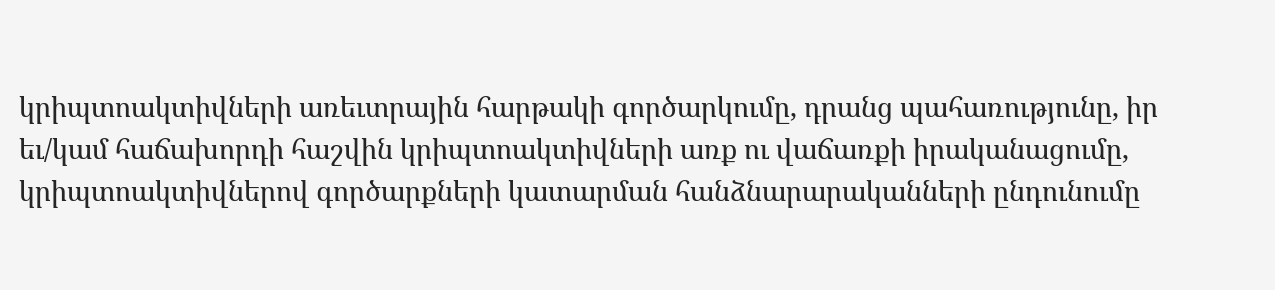կրիպտոակտիվների առեւտրային հարթակի գործարկումը, դրանց պահառությունը, իր եւ/կամ հաճախորդի հաշվին կրիպտոակտիվների առք ու վաճառքի իրականացումը, կրիպտոակտիվներով գործարքների կատարման հանձնարարականների ընդունումը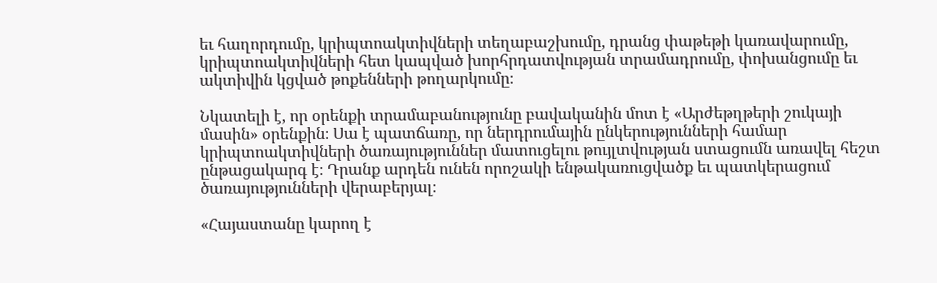եւ հաղորդումը, կրիպտոակտիվների տեղաբաշխումը, դրանց փաթեթի կառավարումը, կրիպտոակտիվների հետ կապված խորհրդատվության տրամադրումը, փոխանցումը եւ ակտիվին կցված թոքենների թողարկումը։

Նկատելի է, որ օրենքի տրամաբանությունը բավականին մոտ է «Արժեթղթերի շուկայի մասին» օրենքին։ Սա է պատճառը, որ ներդրումային ընկերությունների համար կրիպտոակտիվների ծառայություններ մատուցելու թույլտվության ստացումն առավել հեշտ ընթացակարգ է։ Դրանք արդեն ունեն որոշակի ենթակառուցվածք եւ պատկերացում ծառայությունների վերաբերյալ։

«Հայաստանը կարող է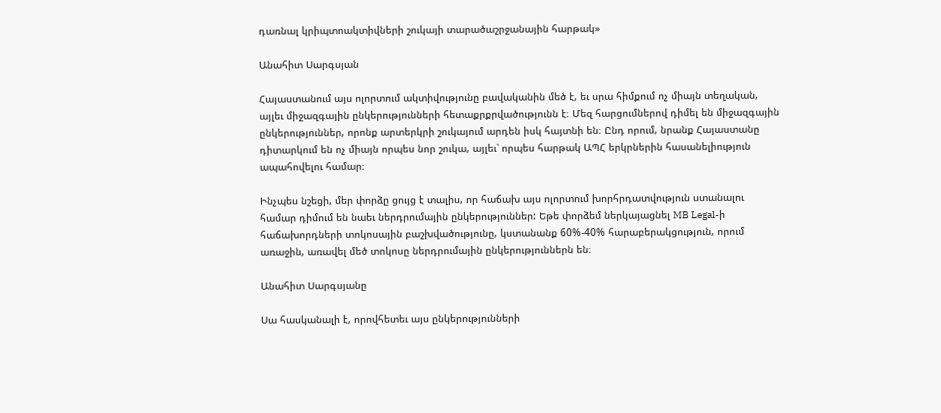դառնալ կրիպտոակտիվների շուկայի տարածաշրջանային հարթակ»

Անահիտ Սարգսյան

Հայաստանում այս ոլորտում ակտիվությունը բավականին մեծ է, եւ սրա հիմքում ոչ միայն տեղական, այլեւ միջազգային ընկերությունների հետաքրքրվածությունն է։ Մեզ հարցումներով դիմել են միջազգային ընկերություններ, որոնք արտերկրի շուկայում արդեն իսկ հայտնի են։ Ընդ որում, նրանք Հայաստանը դիտարկում են ոչ միայն որպես նոր շուկա, այլեւ՝ որպես հարթակ ԱՊՀ երկրներին հասանելիություն ապահովելու համար։

Ինչպես նշեցի, մեր փորձը ցույց է տալիս, որ հաճախ այս ոլորտում խորհրդատվություն ստանալու համար դիմում են նաեւ ներդրումային ընկերություններ: Եթե փորձեմ ներկայացնել MB Legal-ի հաճախորդների տոկոսային բաշխվածությունը, կստանանք 60%-40% հարաբերակցություն, որում առաջին, առավել մեծ տոկոսը ներդրումային ընկերություններն են։

Անահիտ Սարգսյանը

Սա հասկանալի է, որովհետեւ այս ընկերությունների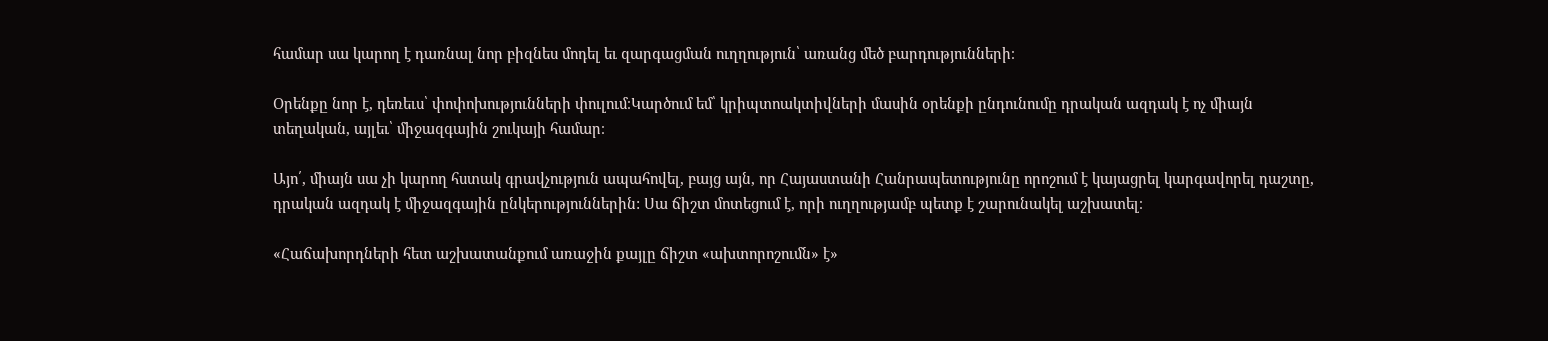համար սա կարող է դառնալ նոր բիզնես մոդել եւ զարգացման ուղղություն՝ առանց մեծ բարդությունների։

Օրենքը նոր է, դեռեւս՝ փոփոխությունների փուլում։Կարծում եմ՝ կրիպտոակտիվների մասին օրենքի ընդունումը դրական ազդակ է ոչ միայն տեղական, այլեւ՝ միջազգային շուկայի համար։

Այո՛, միայն սա չի կարող հստակ գրավչություն ապահովել, բայց այն, որ Հայաստանի Հանրապետությունը որոշում է կայացրել կարգավորել դաշտը, դրական ազդակ է միջազգային ընկերություններին: Սա ճիշտ մոտեցում է, որի ուղղությամբ պետք է շարունակել աշխատել։

«Հաճախորդների հետ աշխատանքում առաջին քայլը ճիշտ «ախտորոշումն» է»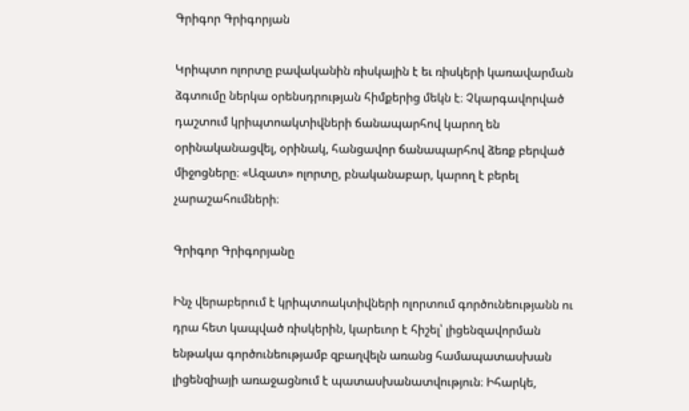Գրիգոր Գրիգորյան

Կրիպտո ոլորտը բավականին ռիսկային է եւ ռիսկերի կառավարման ձգտումը ներկա օրենսդրության հիմքերից մեկն է։ Չկարգավորված դաշտում կրիպտոակտիվների ճանապարհով կարող են օրինականացվել, օրինակ, հանցավոր ճանապարհով ձեռք բերված միջոցները։ «Ազատ» ոլորտը, բնականաբար, կարող է բերել չարաշահումների։

Գրիգոր Գրիգորյանը

Ինչ վերաբերում է կրիպտոակտիվների ոլորտում գործունեությանն ու դրա հետ կապված ռիսկերին, կարեւոր է հիշել՝ լիցենզավորման ենթակա գործունեությամբ զբաղվելն առանց համապատասխան լիցենզիայի առաջացնում է պատասխանատվություն։ Իհարկե,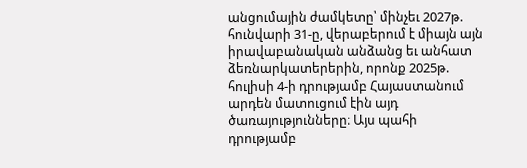անցումային ժամկետը՝ մինչեւ 2027թ. հունվարի 31-ը, վերաբերում է միայն այն իրավաբանական անձանց եւ անհատ ձեռնարկատերերին, որոնք 2025թ. հուլիսի 4-ի դրությամբ Հայաստանում արդեն մատուցում էին այդ ծառայությունները։ Այս պահի դրությամբ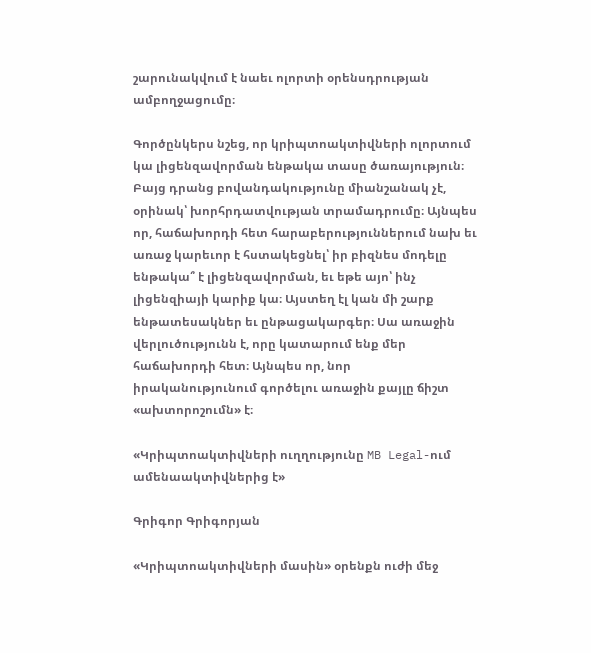շարունակվում է նաեւ ոլորտի օրենսդրության ամբողջացումը։

Գործընկերս նշեց, որ կրիպտոակտիվների ոլորտում կա լիցենզավորման ենթակա տասը ծառայություն։ Բայց դրանց բովանդակությունը միանշանակ չէ, օրինակ՝ խորհրդատվության տրամադրումը։ Այնպես որ, հաճախորդի հետ հարաբերություններում նախ եւ առաջ կարեւոր է հստակեցնել՝ իր բիզնես մոդելը ենթակա՞ է լիցենզավորման, եւ եթե այո՝ ինչ լիցենզիայի կարիք կա։ Այստեղ էլ կան մի շարք ենթատեսակներ եւ ընթացակարգեր։ Սա առաջին վերլուծությունն է, որը կատարում ենք մեր հաճախորդի հետ։ Այնպես որ, նոր իրականությունում գործելու առաջին քայլը ճիշտ «ախտորոշումն» է։

«Կրիպտոակտիվների ուղղությունը MB Legal-ում ամենաակտիվներից է»

Գրիգոր Գրիգորյան

«Կրիպտոակտիվների մասին» օրենքն ուժի մեջ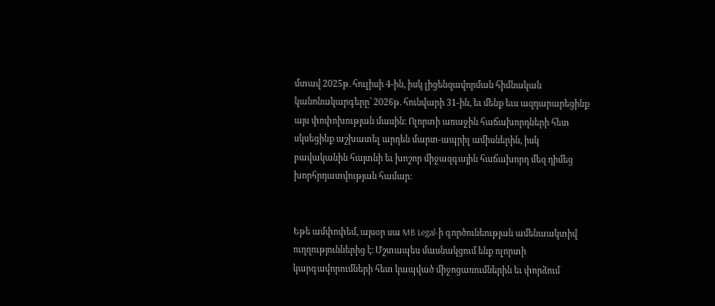մտավ 2025թ. հուլիսի 4-ին, իսկ լիցենզավորման հիմնական կանոնակարգերը՝ 2026թ. հունվարի 31-ին, եւ մենք եւս ազդարարեցինք այս փոփոխության մասին։ Ոլորտի առաջին հաճախորդների հետ սկսեցինք աշխատել արդեն մարտ-ապրիլ ամիսներին, իսկ բավականին հայտնի եւ խոշոր միջազգային հաճախորդ մեզ դիմեց խորհրդատվության համար։


Եթե ամփոփեմ, այսօր սա MB Legal-ի գործունեության ամենաակտիվ ուղղություններից է։ Մշտապես մասնակցում ենք ոլորտի կարգավորումների հետ կապված միջոցառումներին եւ փորձում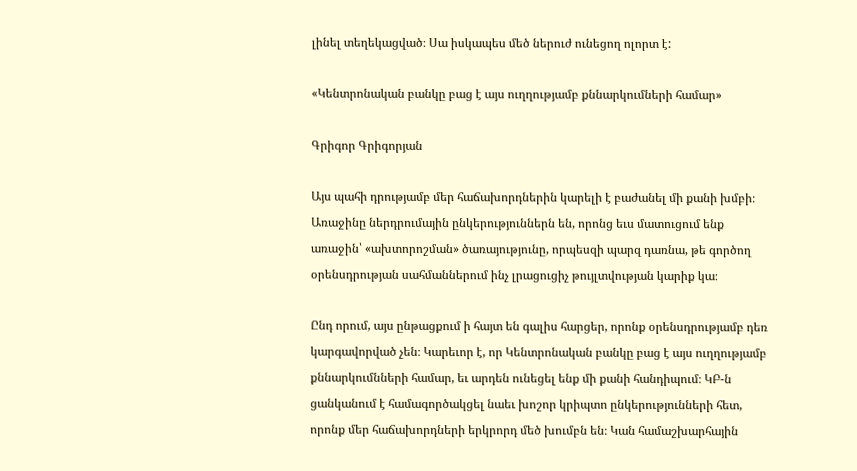լինել տեղեկացված։ Սա իսկապես մեծ ներուժ ունեցող ոլորտ է:

«Կենտրոնական բանկը բաց է այս ուղղությամբ քննարկումների համար»

Գրիգոր Գրիգորյան

Այս պահի դրությամբ մեր հաճախորդներին կարելի է բաժանել մի քանի խմբի։ Առաջինը ներդրումային ընկերություններն են, որոնց եւս մատուցում ենք առաջին՝ «ախտորոշման» ծառայությունը, որպեսզի պարզ դառնա, թե գործող օրենսդրության սահմաններում ինչ լրացուցիչ թույլտվության կարիք կա։

Ընդ որում, այս ընթացքում ի հայտ են գալիս հարցեր, որոնք օրենսդրությամբ դեռ կարգավորված չեն։ Կարեւոր է, որ Կենտրոնական բանկը բաց է այս ուղղությամբ քննարկումնների համար, եւ արդեն ունեցել ենք մի քանի հանդիպում։ ԿԲ-ն ցանկանում է համագործակցել նաեւ խոշոր կրիպտո ընկերությունների հետ, որոնք մեր հաճախորդների երկրորդ մեծ խումբն են։ Կան համաշխարհային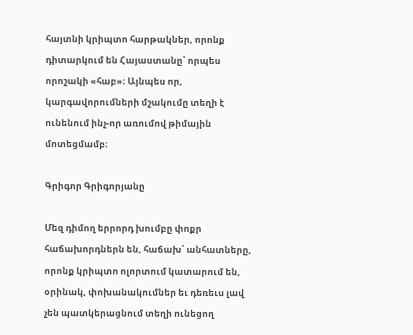հայտնի կրիպտո հարթակներ, որոնք դիտարկում են Հայաստանը՝ որպես որոշակի «հաբ»։ Այնպես որ, կարգավորումների մշակումը տեղի է ունենում ինչ-որ առումով թիմային մոտեցմամբ։

Գրիգոր Գրիգորյանը

Մեզ դիմող երրորդ խումբը փոքր հաճախորդներն են, հաճախ՝ անհատները, որոնք կրիպտո ոլորտում կատարում են, օրինակ, փոխանակումներ եւ դեռեւս լավ չեն պատկերացնում տեղի ունեցող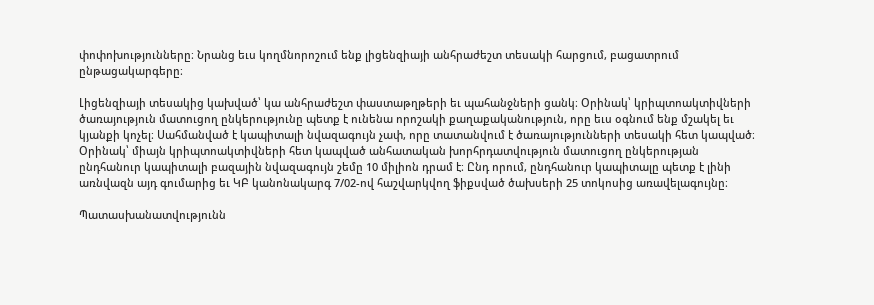փոփոխությունները։ Նրանց եւս կողմնորոշում ենք լիցենզիայի անհրաժեշտ տեսակի հարցում, բացատրում ընթացակարգերը։

Լիցենզիայի տեսակից կախված՝ կա անհրաժեշտ փաստաթղթերի եւ պահանջների ցանկ։ Օրինակ՝ կրիպտոակտիվների ծառայություն մատուցող ընկերությունը պետք է ունենա որոշակի քաղաքականություն, որը եւս օգնում ենք մշակել եւ կյանքի կոչել։ Սահմանված է կապիտալի նվազագույն չափ, որը տատանվում է ծառայությունների տեսակի հետ կապված։ Օրինակ՝ միայն կրիպտոակտիվների հետ կապված անհատական խորհրդատվություն մատուցող ընկերության ընդհանուր կապիտալի բազային նվազագույն շեմը 10 միլիոն դրամ է։ Ընդ որում, ընդհանուր կապիտալը պետք է լինի առնվազն այդ գումարից եւ ԿԲ կանոնակարգ 7/02-ով հաշվարկվող ֆիքսված ծախսերի 25 տոկոսից առավելագույնը։

Պատասխանատվությունն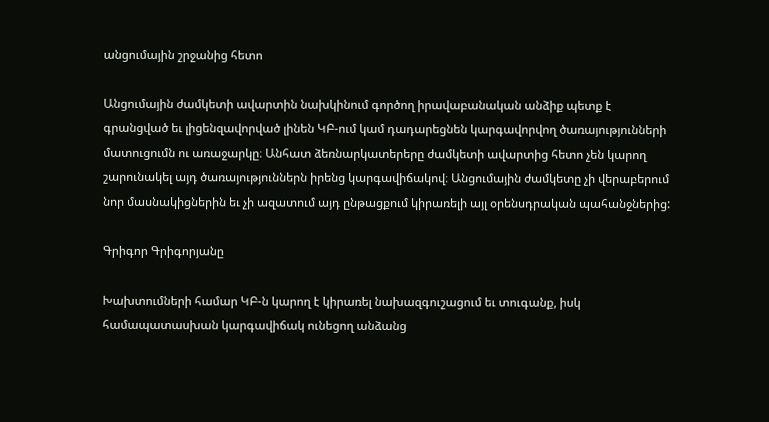անցումային շրջանից հետո

Անցումային ժամկետի ավարտին նախկինում գործող իրավաբանական անձիք պետք է գրանցված եւ լիցենզավորված լինեն ԿԲ-ում կամ դադարեցնեն կարգավորվող ծառայությունների մատուցումն ու առաջարկը։ Անհատ ձեռնարկատերերը ժամկետի ավարտից հետո չեն կարող շարունակել այդ ծառայություններն իրենց կարգավիճակով։ Անցումային ժամկետը չի վերաբերում նոր մասնակիցներին եւ չի ազատում այդ ընթացքում կիրառելի այլ օրենսդրական պահանջներից:

Գրիգոր Գրիգորյանը

Խախտումների համար ԿԲ-ն կարող է կիրառել նախազգուշացում եւ տուգանք, իսկ համապատասխան կարգավիճակ ունեցող անձանց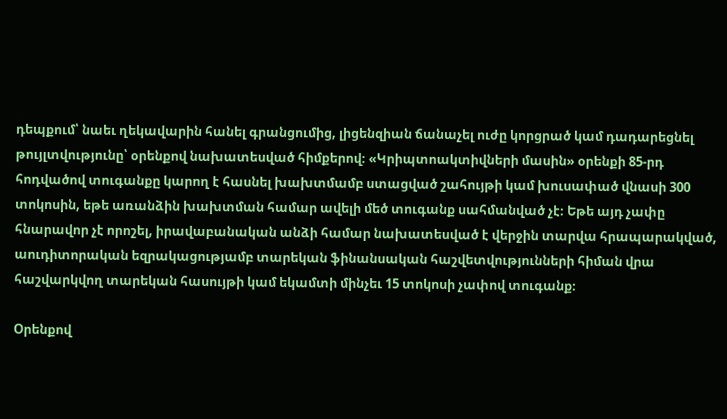դեպքում՝ նաեւ ղեկավարին հանել գրանցումից, լիցենզիան ճանաչել ուժը կորցրած կամ դադարեցնել թույլտվությունը՝ օրենքով նախատեսված հիմքերով։ «Կրիպտոակտիվների մասին» օրենքի 85-րդ հոդվածով տուգանքը կարող է հասնել խախտմամբ ստացված շահույթի կամ խուսափած վնասի 300 տոկոսին, եթե առանձին խախտման համար ավելի մեծ տուգանք սահմանված չէ։ Եթե այդ չափը հնարավոր չէ որոշել, իրավաբանական անձի համար նախատեսված է վերջին տարվա հրապարակված, աուդիտորական եզրակացությամբ տարեկան ֆինանսական հաշվետվությունների հիման վրա հաշվարկվող տարեկան հասույթի կամ եկամտի մինչեւ 15 տոկոսի չափով տուգանք։

Օրենքով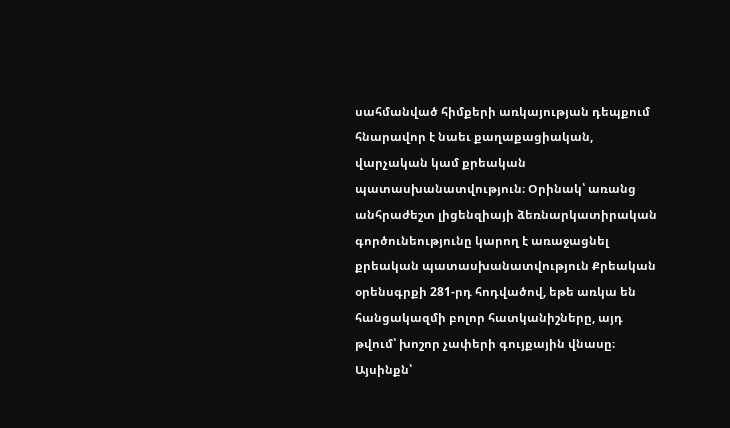սահմանված հիմքերի առկայության դեպքում հնարավոր է նաեւ քաղաքացիական, վարչական կամ քրեական պատասխանատվություն։ Օրինակ՝ առանց անհրաժեշտ լիցենզիայի ձեռնարկատիրական գործունեությունը կարող է առաջացնել քրեական պատասխանատվություն Քրեական օրենսգրքի 281-րդ հոդվածով, եթե առկա են հանցակազմի բոլոր հատկանիշները, այդ թվում՝ խոշոր չափերի գույքային վնասը։ Այսինքն՝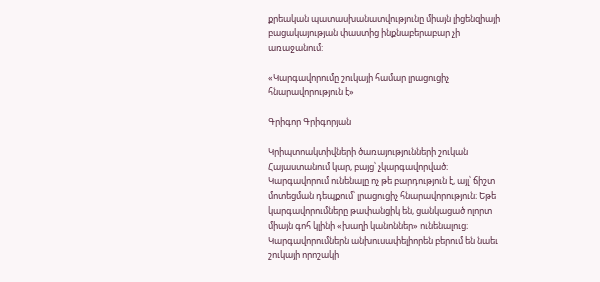քրեական պատասխանատվությունը միայն լիցենզիայի բացակայության փաստից ինքնաբերաբար չի առաջանում:

«Կարգավորումը շուկայի համար լրացուցիչ հնարավորություն է»

Գրիգոր Գրիգորյան

Կրիպտոակտիվների ծառայությունների շուկան Հայաստանում կար, բայց՝ չկարգավորված։ Կարգավորում ունենալը ոչ թե բարդություն է, այլ՝ ճիշտ մոտեցման դեպքում՝ լրացուցիչ հնարավորություն։ Եթե կարգավորումները թափանցիկ են, ցանկացած ոլորտ միայն գոհ կլինի «խաղի կանոններ» ունենալուց։ Կարգավորումներն անխուսափելիորեն բերում են նաեւ շուկայի որոշակի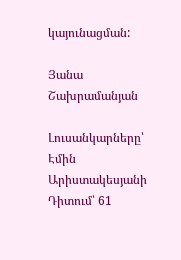կայունացման:

Յանա Շախրամանյան

Լուսանկարները՝ Էմին Արիստակեսյանի
Դիտում՝ 61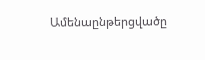Ամենաընթերցվածը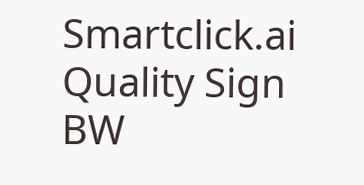Smartclick.ai
Quality Sign BW